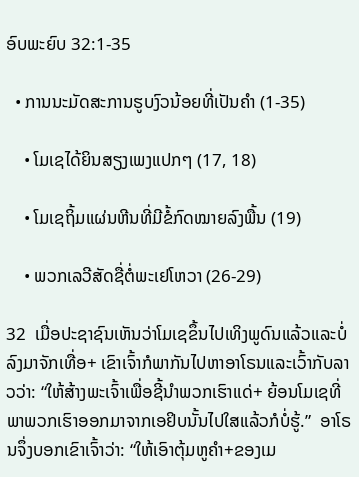ອົບພະຍົບ 32:1-35

  • ການນະມັດສະການຮູບງົວນ້ອຍທີ່ເປັນຄຳ (1-35)

    • ໂມເຊໄດ້ຍິນສຽງເພງແປກໆ (17, 18)

    • ໂມເຊຖິ້ມແຜ່ນຫີນທີ່ມີຂໍ້ກົດໝາຍລົງພື້ນ (19)

    • ພວກເລວີສັດຊື່ຕໍ່ພະເຢໂຫວາ (26-29)

32  ເມື່ອປະຊາຊົນເຫັນວ່າໂມເຊຂຶ້ນໄປເທິງພູດົນແລ້ວແລະບໍ່ລົງມາຈັກເທື່ອ+ ເຂົາເຈົ້າກໍພາກັນໄປຫາອາໂຣນແລະເວົ້າກັບລາວວ່າ: “ໃຫ້ສ້າງພະເຈົ້າເພື່ອຊີ້ນຳພວກເຮົາແດ່+ ຍ້ອນໂມເຊທີ່ພາພວກເຮົາອອກມາຈາກເອຢິບນັ້ນໄປໃສແລ້ວກໍບໍ່ຮູ້.”  ອາໂຣນຈຶ່ງບອກເຂົາເຈົ້າວ່າ: “ໃຫ້ເອົາຕຸ້ມຫູຄຳ+ຂອງເມ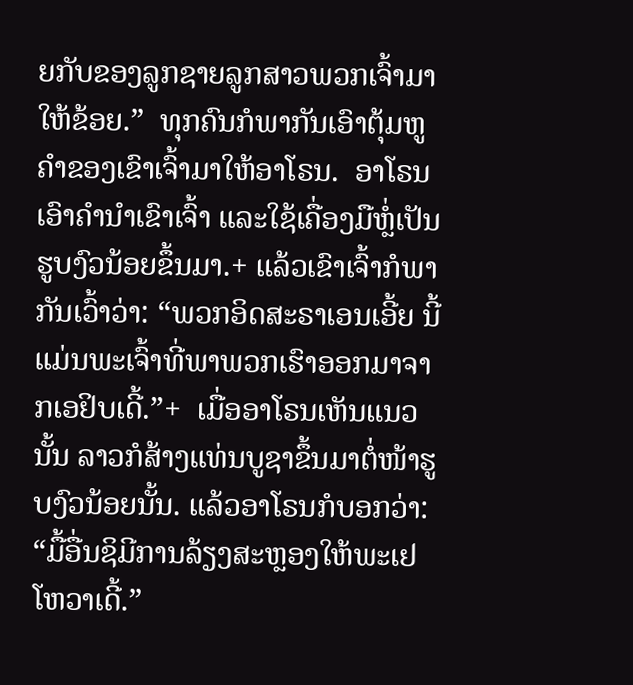ຍກັບຂອງລູກຊາຍລູກສາວພວກເຈົ້າມາໃຫ້ຂ້ອຍ.”  ທຸກຄົນກໍພາກັນເອົາຕຸ້ມຫູຄຳຂອງເຂົາເຈົ້າມາໃຫ້ອາໂຣນ.  ອາໂຣນເອົາຄຳນຳເຂົາເຈົ້າ ແລະໃຊ້ເຄື່ອງມືຫຼໍ່ເປັນຮູບງົວນ້ອຍຂຶ້ນມາ.+ ແລ້ວເຂົາເຈົ້າກໍພາກັນເວົ້າວ່າ: “ພວກອິດສະຣາເອນເອີ້ຍ ນີ້ແມ່ນພະເຈົ້າທີ່ພາພວກເຮົາອອກມາຈາກເອຢິບເດີ້.”+  ເມື່ອອາໂຣນເຫັນແນວນັ້ນ ລາວກໍສ້າງແທ່ນບູຊາຂຶ້ນມາຕໍ່ໜ້າຮູບງົວນ້ອຍນັ້ນ. ແລ້ວອາໂຣນກໍບອກວ່າ: “ມື້ອື່ນຊິມີການລ້ຽງສະຫຼອງໃຫ້ພະເຢໂຫວາເດີ້.”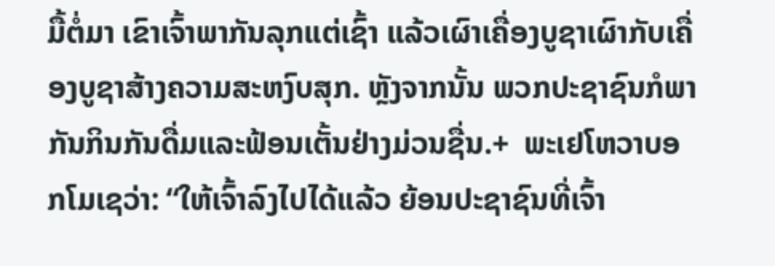ມື້ຕໍ່ມາ ເຂົາເຈົ້າພາກັນລຸກແຕ່ເຊົ້າ ແລ້ວເຜົາເຄື່ອງບູຊາເຜົາກັບເຄື່ອງບູຊາສ້າງຄວາມສະຫງົບສຸກ. ຫຼັງຈາກນັ້ນ ພວກປະຊາຊົນກໍພາກັນກິນກັນດື່ມແລະຟ້ອນເຕັ້ນຢ່າງມ່ວນຊື່ນ.+  ພະເຢໂຫວາບອກໂມເຊວ່າ: “ໃຫ້ເຈົ້າລົງໄປໄດ້ແລ້ວ ຍ້ອນປະຊາຊົນທີ່ເຈົ້າ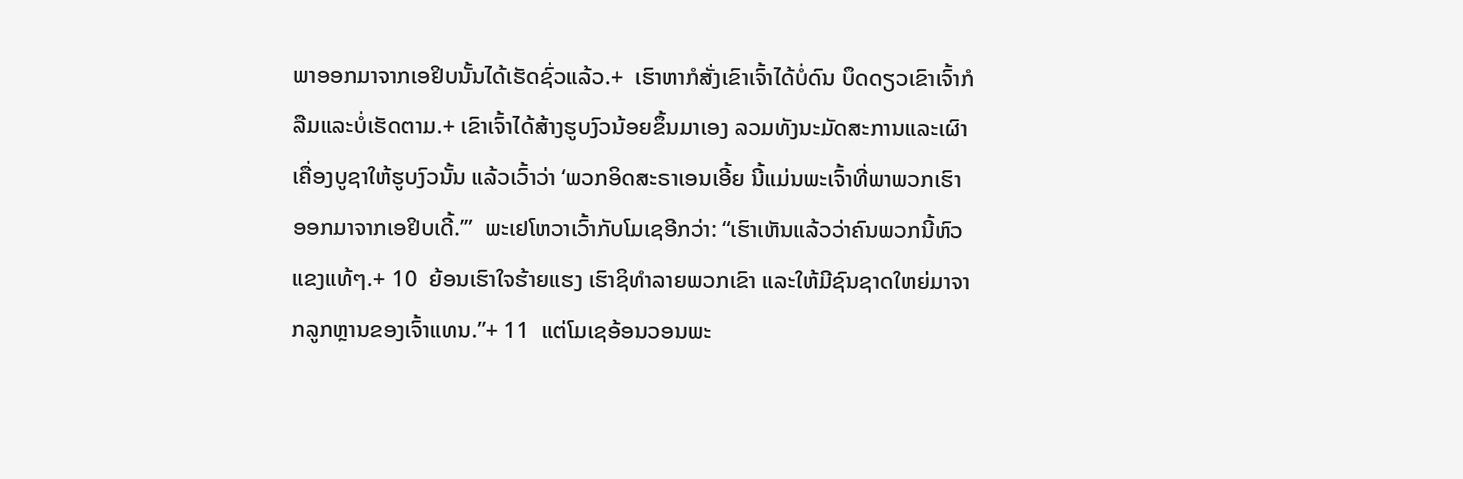ພາອອກມາຈາກເອຢິບນັ້ນໄດ້ເຮັດຊົ່ວແລ້ວ.+  ເຮົາຫາກໍສັ່ງເຂົາເຈົ້າໄດ້ບໍ່ດົນ ບຶດດຽວເຂົາເຈົ້າກໍລືມແລະບໍ່ເຮັດຕາມ.+ ເຂົາເຈົ້າໄດ້ສ້າງຮູບງົວນ້ອຍຂຶ້ນມາເອງ ລວມທັງນະມັດສະການແລະເຜົາເຄື່ອງບູຊາໃຫ້ຮູບງົວນັ້ນ ແລ້ວເວົ້າວ່າ ‘ພວກອິດສະຣາເອນເອີ້ຍ ນີ້ແມ່ນພະເຈົ້າທີ່ພາພວກເຮົາອອກມາຈາກເອຢິບເດີ້.’”  ພະເຢໂຫວາເວົ້າກັບໂມເຊອີກວ່າ: “ເຮົາເຫັນແລ້ວວ່າຄົນພວກນີ້ຫົວແຂງແທ້ໆ.+ 10  ຍ້ອນເຮົາໃຈຮ້າຍແຮງ ເຮົາຊິທຳລາຍພວກເຂົາ ແລະໃຫ້ມີຊົນຊາດໃຫຍ່ມາຈາກລູກຫຼານຂອງເຈົ້າແທນ.”+ 11  ແຕ່ໂມເຊອ້ອນວອນພະ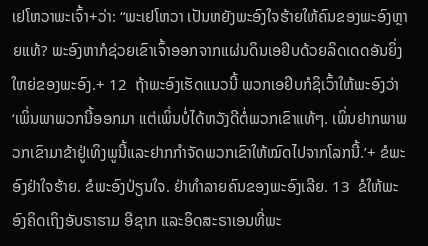ເຢໂຫວາພະເຈົ້າ+ວ່າ: “ພະເຢໂຫວາ ເປັນຫຍັງພະອົງໃຈຮ້າຍໃຫ້ຄົນຂອງພະອົງຫຼາຍແທ້? ພະອົງຫາກໍຊ່ວຍເຂົາເຈົ້າອອກຈາກແຜ່ນດິນເອຢິບດ້ວຍລິດເດດອັນຍິ່ງໃຫຍ່ຂອງພະອົງ.+ 12  ຖ້າພະອົງເຮັດແນວນີ້ ພວກເອຢິບກໍຊິເວົ້າໃຫ້ພະອົງວ່າ ‘ເພິ່ນພາພວກນີ້ອອກມາ ແຕ່ເພິ່ນບໍ່ໄດ້ຫວັງດີຕໍ່ພວກເຂົາແທ້ໆ. ເພິ່ນຢາກພາພວກເຂົາມາຂ້າຢູ່ເທິງພູນີ້ແລະຢາກກຳຈັດພວກເຂົາໃຫ້ໝົດໄປຈາກໂລກນີ້.’+ ຂໍພະອົງຢ່າໃຈຮ້າຍ. ຂໍພະອົງປ່ຽນໃຈ. ຢ່າທຳລາຍຄົນຂອງພະອົງເລີຍ. 13  ຂໍໃຫ້ພະອົງຄິດເຖິງອັບຣາຮາມ ອີຊາກ ແລະອິດສະຣາເອນທີ່ພະ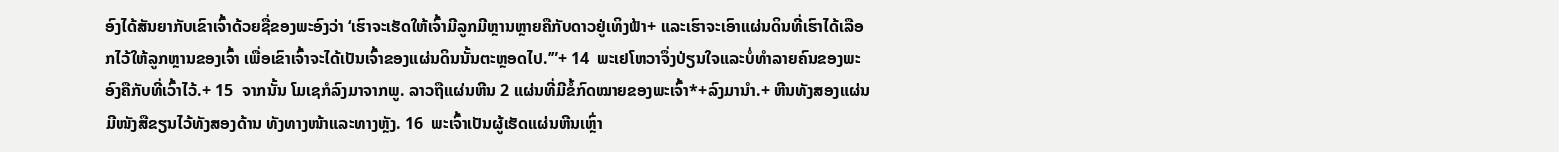ອົງໄດ້ສັນຍາກັບເຂົາເຈົ້າດ້ວຍຊື່ຂອງພະອົງວ່າ ‘ເຮົາຈະເຮັດໃຫ້ເຈົ້າມີລູກມີຫຼານຫຼາຍຄືກັບດາວຢູ່ເທິງຟ້າ+ ແລະເຮົາຈະເອົາແຜ່ນດິນທີ່ເຮົາໄດ້ເລືອກໄວ້ໃຫ້ລູກຫຼານຂອງເຈົ້າ ເພື່ອເຂົາເຈົ້າຈະໄດ້ເປັນເຈົ້າຂອງແຜ່ນດິນນັ້ນຕະຫຼອດໄປ.’”+ 14  ພະເຢໂຫວາຈຶ່ງປ່ຽນໃຈແລະບໍ່ທຳລາຍຄົນຂອງພະອົງຄືກັບທີ່ເວົ້າໄວ້.+ 15  ຈາກນັ້ນ ໂມເຊກໍລົງມາຈາກພູ. ລາວຖືແຜ່ນຫີນ 2 ແຜ່ນທີ່ມີຂໍ້ກົດໝາຍຂອງພະເຈົ້າ*+ລົງມານຳ.+ ຫີນທັງສອງແຜ່ນມີໜັງສືຂຽນໄວ້ທັງສອງດ້ານ ທັງທາງໜ້າແລະທາງຫຼັງ. 16  ພະເຈົ້າເປັນຜູ້ເຮັດແຜ່ນຫີນເຫຼົ່າ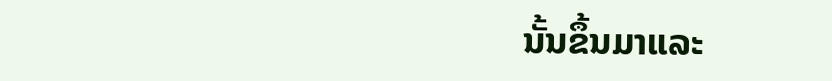ນັ້ນຂຶ້ນມາແລະ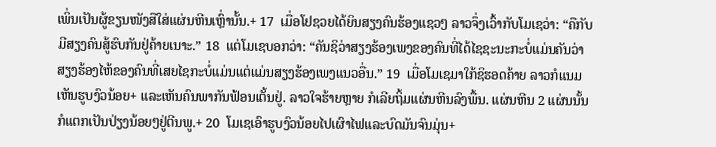ເພິ່ນເປັນຜູ້ຂຽນໜັງສືໃສ່ແຜ່ນຫີນເຫຼົ່ານັ້ນ.+ 17  ເມື່ອໂຢຊວຍໄດ້ຍິນສຽງຄົນຮ້ອງແຊວໆ ລາວຈຶ່ງເວົ້າກັບໂມເຊວ່າ: “ຄືກັບມີສຽງຄົນສູ້ຮົບກັນຢູ່ຄ້າຍເນາະ.” 18  ແຕ່ໂມເຊບອກວ່າ: “ຄັນຊິວ່າສຽງຮ້ອງເພງຂອງຄົນທີ່ໄດ້ໄຊຊະນະກະບໍ່ແມ່ນຄັນວ່າສຽງຮ້ອງໄຫ້ຂອງຄົນທີ່ເສຍໄຊກະບໍ່ແມ່ນແຕ່ແມ່ນສຽງຮ້ອງເພງແນວອື່ນ.” 19  ເມື່ອໂມເຊມາໃກ້ຊິຮອດຄ້າຍ ລາວກໍແນມເຫັນຮູບງົວນ້ອຍ+ ແລະເຫັນຄົນພາກັນຟ້ອນເຕັ້ນຢູ່. ລາວໃຈຮ້າຍຫຼາຍ ກໍເລີຍຖິ້ມແຜ່ນຫີນລົງພື້ນ. ແຜ່ນຫີນ 2 ແຜ່ນນັ້ນກໍແຕກເປັນປ່ຽງນ້ອຍໆຢູ່ຕີນພູ.+ 20  ໂມເຊເອົາຮູບງົວນ້ອຍໄປເຜົາໄຟແລະບົດມັນຈົນມຸ່ນ+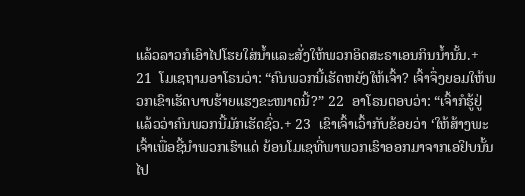ແລ້ວລາວກໍເອົາໄປໂຮຍໃສ່ນ້ຳແລະສັ່ງໃຫ້ພວກອິດສະຣາເອນກິນນ້ຳນັ້ນ.+ 21  ໂມເຊຖາມອາໂຣນວ່າ: “ຄົນພວກນີ້ເຮັດຫຍັງໃຫ້ເຈົ້າ? ເຈົ້າຈຶ່ງຍອມໃຫ້ພວກເຂົາເຮັດບາບຮ້າຍແຮງຂະໜາດນີ້?” 22  ອາໂຣນຕອບວ່າ: “ເຈົ້າກໍຮູ້ຢູ່ແລ້ວວ່າຄົນພວກນີ້ມັກເຮັດຊົ່ວ.+ 23  ເຂົາເຈົ້າເວົ້າກັບຂ້ອຍວ່າ ‘ໃຫ້ສ້າງພະເຈົ້າເພື່ອຊີ້ນຳພວກເຮົາແດ່ ຍ້ອນໂມເຊທີ່ພາພວກເຮົາອອກມາຈາກເອຢິບນັ້ນໄປ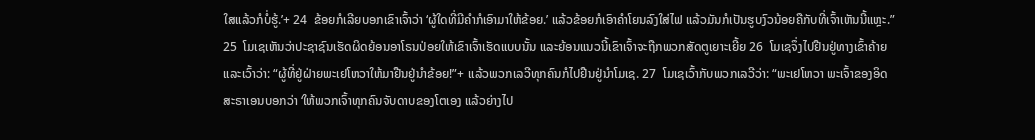ໃສແລ້ວກໍບໍ່ຮູ້.’+ 24  ຂ້ອຍກໍເລີຍບອກເຂົາເຈົ້າວ່າ ‘ຜູ້ໃດທີ່ມີຄຳກໍເອົາມາໃຫ້ຂ້ອຍ.’ ແລ້ວຂ້ອຍກໍເອົາຄຳໂຍນລົງໃສ່ໄຟ ແລ້ວມັນກໍເປັນຮູບງົວນ້ອຍຄືກັບທີ່ເຈົ້າເຫັນນີ້ແຫຼະ.” 25  ໂມເຊເຫັນວ່າປະຊາຊົນເຮັດຜິດຍ້ອນອາໂຣນປ່ອຍໃຫ້ເຂົາເຈົ້າເຮັດແບບນັ້ນ ແລະຍ້ອນແນວນີ້ເຂົາເຈົ້າຈະຖືກພວກສັດຕູເຍາະເຍີ້ຍ 26  ໂມເຊຈຶ່ງໄປຢືນຢູ່ທາງເຂົ້າຄ້າຍແລະເວົ້າວ່າ: “ຜູ້ທີ່ຢູ່ຝ່າຍພະເຢໂຫວາໃຫ້ມາຢືນຢູ່ນຳຂ້ອຍ!”+ ແລ້ວພວກເລວີທຸກຄົນກໍໄປຢືນຢູ່ນຳໂມເຊ. 27  ໂມເຊເວົ້າກັບພວກເລວີວ່າ: “ພະເຢໂຫວາ ພະເຈົ້າຂອງອິດສະຣາເອນບອກວ່າ ‘ໃຫ້ພວກເຈົ້າທຸກຄົນຈັບດາບຂອງໂຕເອງ ແລ້ວຍ່າງໄປ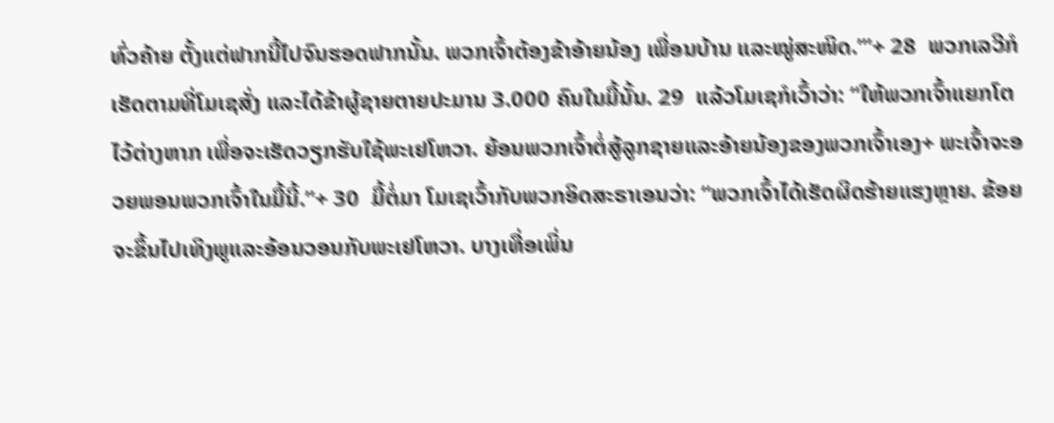ທົ່ວຄ້າຍ ຕັ້ງແຕ່ຟາກນີ້ໄປຈົນຮອດຟາກນັ້ນ. ພວກເຈົ້າຕ້ອງຂ້າອ້າຍນ້ອງ ເພື່ອນບ້ານ ແລະໝູ່ສະໜິດ.’”+ 28  ພວກເລວີກໍເຮັດຕາມທີ່ໂມເຊສັ່ງ ແລະໄດ້ຂ້າຜູ້ຊາຍຕາຍປະມານ 3.000 ຄົນໃນມື້ນັ້ນ. 29  ແລ້ວໂມເຊກໍເວົ້າວ່າ: “ໃຫ້ພວກເຈົ້າແຍກໂຕໄວ້ຕ່າງຫາກ ເພື່ອຈະເຮັດວຽກຮັບໃຊ້ພະເຢໂຫວາ. ຍ້ອນພວກເຈົ້າຕໍ່ສູ້ລູກຊາຍແລະອ້າຍນ້ອງຂອງພວກເຈົ້າເອງ+ ພະເຈົ້າຈະອວຍພອນພວກເຈົ້າໃນມື້ນີ້.”+ 30  ມື້ຕໍ່ມາ ໂມເຊເວົ້າກັບພວກອິດສະຣາເອນວ່າ: “ພວກເຈົ້າໄດ້ເຮັດຜິດຮ້າຍແຮງຫຼາຍ. ຂ້ອຍຈະຂຶ້ນໄປເທິງພູແລະອ້ອນວອນກັບພະເຢໂຫວາ. ບາງເທື່ອເພິ່ນ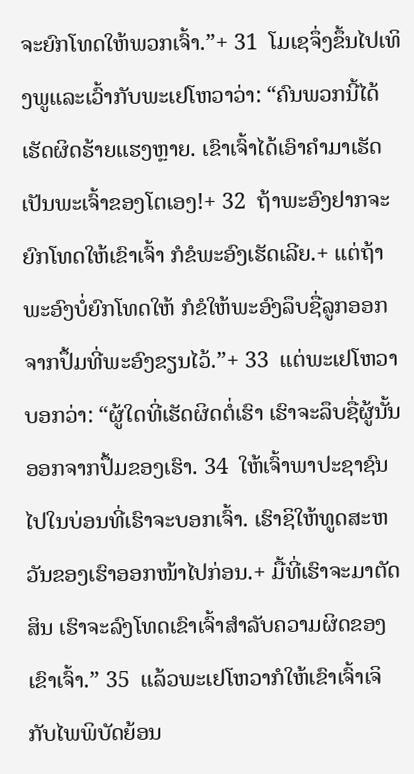ຈະຍົກໂທດໃຫ້ພວກເຈົ້າ.”+ 31  ໂມເຊຈຶ່ງຂຶ້ນໄປເທິງພູແລະເວົ້າກັບພະເຢໂຫວາວ່າ: “ຄົນພວກນີ້ໄດ້ເຮັດຜິດຮ້າຍແຮງຫຼາຍ. ເຂົາເຈົ້າໄດ້ເອົາຄຳມາເຮັດເປັນພະເຈົ້າຂອງໂຕເອງ!+ 32  ຖ້າພະອົງຢາກຈະຍົກໂທດໃຫ້ເຂົາເຈົ້າ ກໍຂໍພະອົງເຮັດເລີຍ.+ ແຕ່ຖ້າພະອົງບໍ່ຍົກໂທດໃຫ້ ກໍຂໍໃຫ້ພະອົງລຶບຊື່ລູກອອກຈາກປຶ້ມທີ່ພະອົງຂຽນໄວ້.”+ 33  ແຕ່ພະເຢໂຫວາບອກວ່າ: “ຜູ້ໃດທີ່ເຮັດຜິດຕໍ່ເຮົາ ເຮົາຈະລຶບຊື່ຜູ້ນັ້ນອອກຈາກປຶ້ມຂອງເຮົາ. 34  ໃຫ້ເຈົ້າພາປະຊາຊົນໄປໃນບ່ອນທີ່ເຮົາຈະບອກເຈົ້າ. ເຮົາຊິໃຫ້ທູດສະຫວັນຂອງເຮົາອອກໜ້າໄປກ່ອນ.+ ມື້ທີ່ເຮົາຈະມາຕັດສິນ ເຮົາຈະລົງໂທດເຂົາເຈົ້າສຳລັບຄວາມຜິດຂອງເຂົາເຈົ້າ.” 35  ແລ້ວພະເຢໂຫວາກໍໃຫ້ເຂົາເຈົ້າເຈິກັບໄພພິບັດຍ້ອນ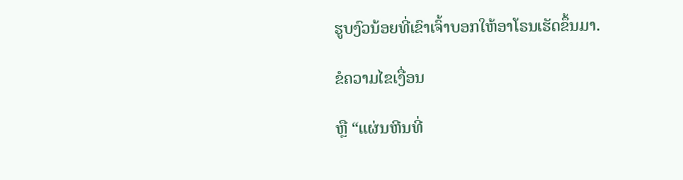ຮູບງົວນ້ອຍທີ່ເຂົາເຈົ້າບອກໃຫ້ອາໂຣນເຮັດຂຶ້ນມາ.

ຂໍຄວາມໄຂເງື່ອນ

ຫຼື “ແຜ່ນຫີນທີ່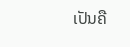ເປັນຄື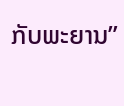ກັບພະຍານ”